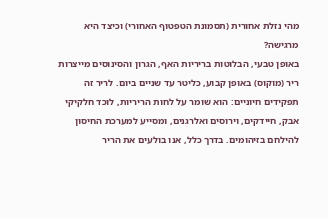מהי נזלת אחורית (תסמונת הטפטוף האחורי) וכיצד היא מרגישה?
באופן טבעי, הבלוטות בריריות האף, הגרון והסינוסים מייצרות ריר (מוקוס) באופן קבוע, כליטר עד שניים ביום. לריר זה תפקידים חיוניים: הוא שומר על לחות הריריות, לוכד חלקיקי אבק, חיידקים, וירוסים ואלרגנים, ומסייע למערכת החיסון להילחם בזיהומים. בדרך כלל, אנו בולעים את הריר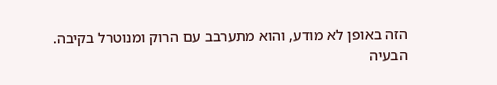הזה באופן לא מודע, והוא מתערבב עם הרוק ומנוטרל בקיבה.
הבעיה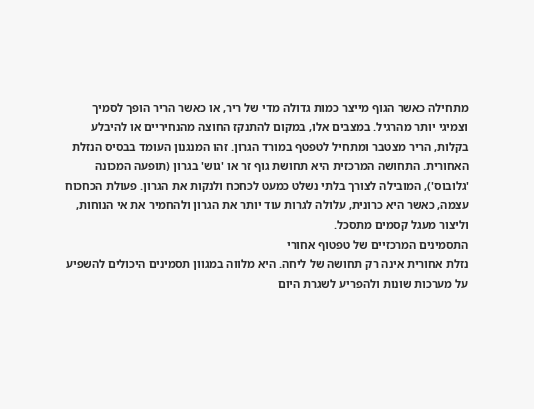מתחילה כאשר הגוף מייצר כמות גדולה מדי של ריר, או כאשר הריר הופך לסמיך וצמיגי יותר מהרגיל. במצבים אלו, במקום להתנקז החוצה מהנחיריים או להיבלע בקלות, הריר מצטבר ומתחיל לטפטף במורד הגרון. זהו המנגנון העומד בבסיס הנזלת האחורית. התחושה המרכזית היא תחושת גוף זר או 'גוש' בגרון (תופעה המכונה 'גלובוס'), המובילה לצורך בלתי נשלט כמעט לכחכח ולנקות את הגרון. פעולת הכחכוח עצמה, כאשר היא כרונית, עלולה לגרות עוד יותר את הגרון ולהחמיר את אי הנוחות, וליצור מעגל קסמים מתסכל.
התסמינים המרכזיים של טפטוף אחורי
נזלת אחורית אינה רק תחושה של ליחה. היא מלווה במגוון תסמינים היכולים להשפיע על מערכות שונות ולהפריע לשגרת היום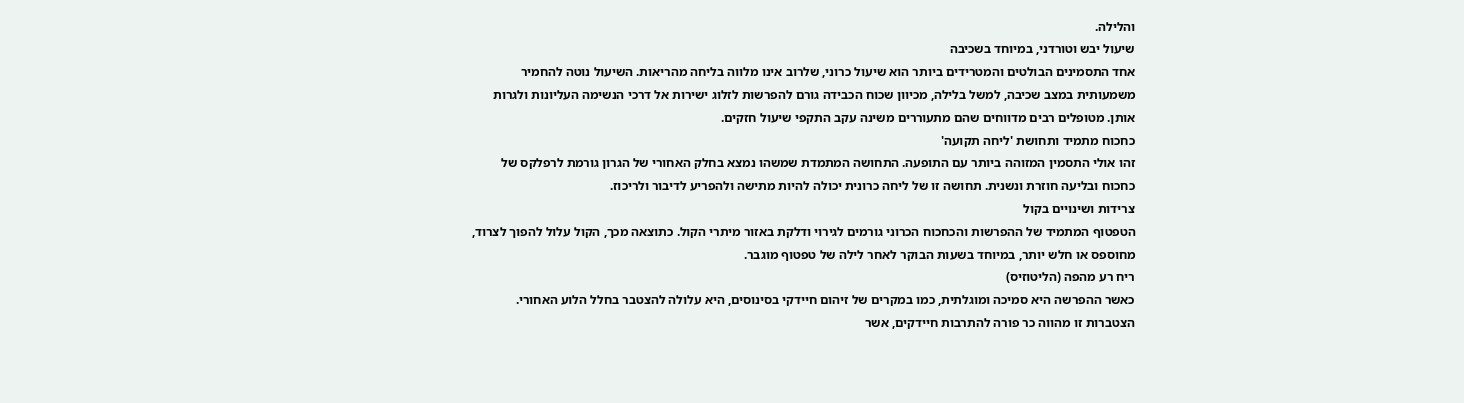והלילה.
שיעול יבש וטורדני, במיוחד בשכיבה
אחד התסמינים הבולטים והמטרידים ביותר הוא שיעול כרוני, שלרוב אינו מלווה בליחה מהריאות. השיעול נוטה להחמיר משמעותית במצב שכיבה, למשל בלילה, מכיוון שכוח הכבידה גורם להפרשות לזלוג ישירות אל דרכי הנשימה העליונות ולגרות אותן. מטופלים רבים מדווחים שהם מתעוררים משינה עקב התקפי שיעול חזקים.
כחכוח מתמיד ותחושת 'ליחה תקועה'
זהו אולי התסמין המזוהה ביותר עם התופעה. התחושה המתמדת שמשהו נמצא בחלק האחורי של הגרון גורמת לרפלקס של כחכוח ובליעה חוזרת ונשנית. תחושה זו של ליחה כרונית יכולה להיות מתישה ולהפריע לדיבור ולריכוז.
צרידות ושינויים בקול
הטפטוף המתמיד של ההפרשות והכחכוח הכרוני גורמים לגירוי ודלקת באזור מיתרי הקול. כתוצאה מכך, הקול עלול להפוך לצרוד, מחוספס או חלש יותר, במיוחד בשעות הבוקר לאחר לילה של טפטוף מוגבר.
ריח רע מהפה (הליטוזיס)
כאשר ההפרשה היא סמיכה ומוגלתית, כמו במקרים של זיהום חיידקי בסינוסים, היא עלולה להצטבר בחלל הלוע האחורי. הצטברות זו מהווה כר פורה להתרבות חיידקים, אשר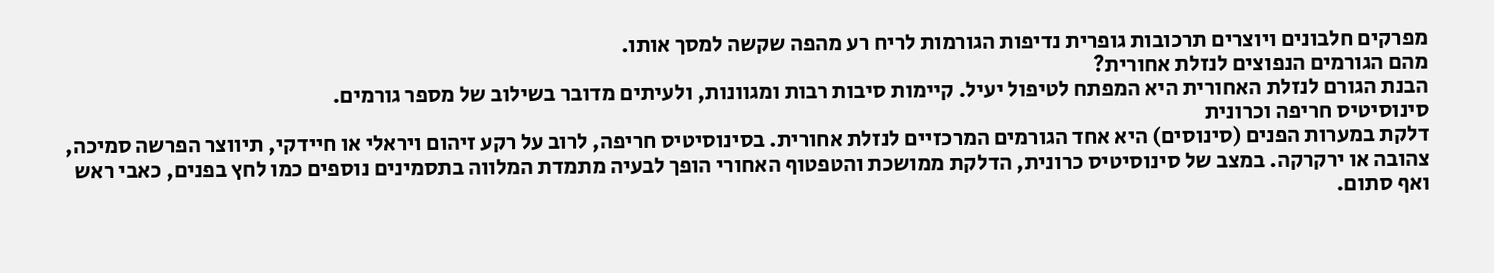מפרקים חלבונים ויוצרים תרכובות גופרית נדיפות הגורמות לריח רע מהפה שקשה למסך אותו.
מהם הגורמים הנפוצים לנזלת אחורית?
הבנת הגורם לנזלת האחורית היא המפתח לטיפול יעיל. קיימות סיבות רבות ומגוונות, ולעיתים מדובר בשילוב של מספר גורמים.
סינוסיטיס חריפה וכרונית
דלקת במערות הפנים (סינוסים) היא אחד הגורמים המרכזיים לנזלת אחורית. בסינוסיטיס חריפה, לרוב על רקע זיהום ויראלי או חיידקי, תיווצר הפרשה סמיכה, צהובה או ירקרקה. במצב של סינוסיטיס כרונית, הדלקת ממושכת והטפטוף האחורי הופך לבעיה מתמדת המלווה בתסמינים נוספים כמו לחץ בפנים, כאבי ראש ואף סתום.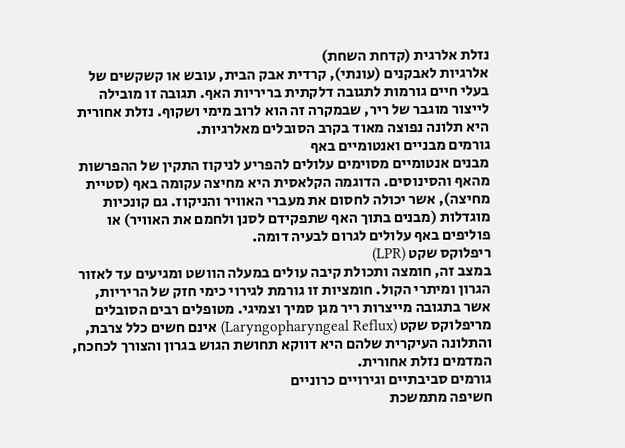נזלת אלרגית (קדחת השחת)
אלרגיות לאבקנים (עונתי), קרדית אבק הבית, עובש או קשקשים של בעלי חיים גורמות לתגובה דלקתית בריריות האף. תגובה זו מובילה לייצור מוגבר של ריר, שבמקרה זה הוא לרוב מימי ושקוף. נזלת אחורית היא תלונה נפוצה מאוד בקרב הסובלים מאלרגיות.
גורמים מבניים ואנטומיים באף
מבנים אנטומיים מסוימים עלולים להפריע לניקוז התקין של ההפרשות מהאף והסינוסים. הדוגמה הקלאסית היא מחיצה עקומה באף (סטיית מחיצה), אשר יכולה לחסום את מעברי האוויר והניקוז. גם קונכיות מוגדלות (מבנים בתוך האף שתפקידם לסנן ולחמם את האוויר) או פוליפים באף עלולים לגרום לבעיה דומה.
ריפלוקס שקט (LPR)
במצב זה, חומצה ותכולת קיבה עולים במעלה הוושט ומגיעים עד לאזור הגרון ומיתרי הקול. חומציות זו גורמת לגירוי כימי חזק של הריריות, אשר בתגובה מייצרות ריר מגן סמיך וצמיגי. מטופלים רבים הסובלים מריפלוקס שקט (Laryngopharyngeal Reflux) אינם חשים כלל צרבת, והתלונה העיקרית שלהם היא דווקא תחושת הגוש בגרון והצורך לכחכח, המדמים נזלת אחורית.
גורמים סביבתיים וגירויים כרוניים
חשיפה מתמשכת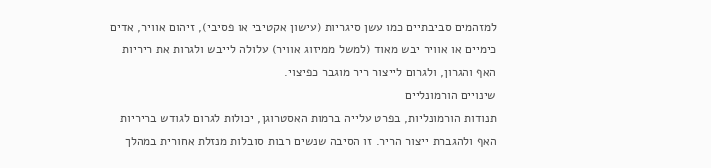למזהמים סביבתיים כמו עשן סיגריות (עישון אקטיבי או פסיבי), זיהום אוויר, אדים כימיים או אוויר יבש מאוד (למשל ממיזוג אוויר) עלולה לייבש ולגרות את ריריות האף והגרון, ולגרום לייצור ריר מוגבר כפיצוי.
שינויים הורמונליים
תנודות הורמונליות, בפרט עלייה ברמות האסטרוגן, יכולות לגרום לגודש בריריות האף ולהגברת ייצור הריר. זו הסיבה שנשים רבות סובלות מנזלת אחורית במהלך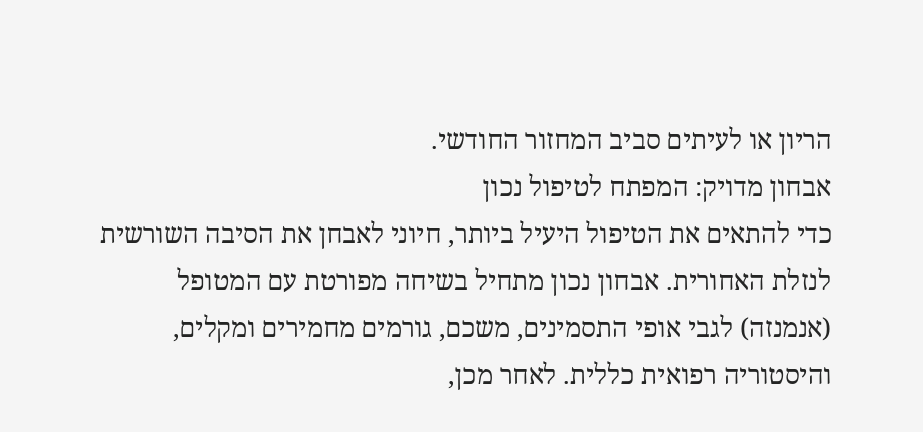הריון או לעיתים סביב המחזור החודשי.
אבחון מדויק: המפתח לטיפול נכון
כדי להתאים את הטיפול היעיל ביותר, חיוני לאבחן את הסיבה השורשית לנזלת האחורית. אבחון נכון מתחיל בשיחה מפורטת עם המטופל (אנמנזה) לגבי אופי התסמינים, משכם, גורמים מחמירים ומקלים, והיסטוריה רפואית כללית. לאחר מכן,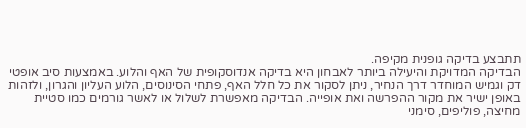תתבצע בדיקה גופנית מקיפה.
הבדיקה המדויקת והיעילה ביותר לאבחון היא בדיקה אנדוסקופית של האף והלוע. באמצעות סיב אופטי דק וגמיש המוחדר דרך הנחיר, ניתן לסקור את כל חלל האף, פתחי הסינוסים, הלוע העליון והגרון, ולזהות באופן ישיר את מקור ההפרשה ואת אופייה. הבדיקה מאפשרת לשלול או לאשר גורמים כמו סטיית מחיצה, פוליפים, סימני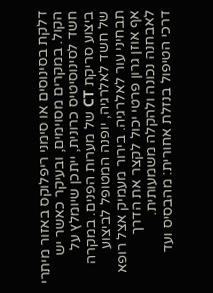דלקת בסינוסים או סימני ריפלוקס באזור מיתרי הקול. במקרים מסוימים, ובעיקר כאשר יש חשד לסינוסיטיס כרונית, ייתכן שיומלץ על ביצוע סריקת CT של מערות הפנים. במקרה של חשד לאלרגיה, יופנה המטופל לביצוע תבחיני עור לאלרגיה. בירור מעמיק אצל רופא אף אוזן גרון פרטי יכול לקצר את הדרך לאבחנה נכונה ולהקלה משמעותית.
דרכי הטיפול בנזלת אחורית: מהבסיס ועד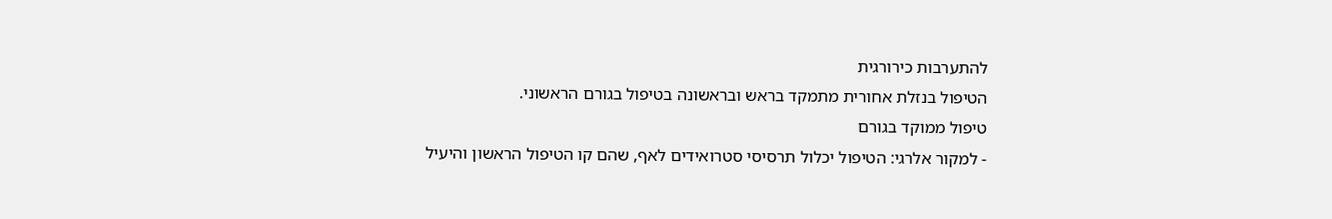להתערבות כירורגית
הטיפול בנזלת אחורית מתמקד בראש ובראשונה בטיפול בגורם הראשוני.
טיפול ממוקד בגורם
- למקור אלרגי: הטיפול יכלול תרסיסי סטרואידים לאף, שהם קו הטיפול הראשון והיעיל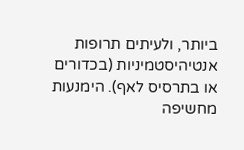ביותר, ולעיתים תרופות אנטיהיסטמיניות (בכדורים או בתרסיס לאף). הימנעות מחשיפה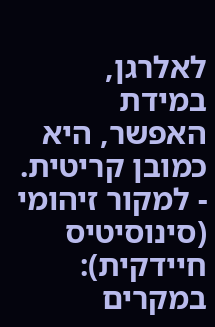לאלרגן, במידת האפשר, היא כמובן קריטית.
- למקור זיהומי (סינוסיטיס חיידקית): במקרים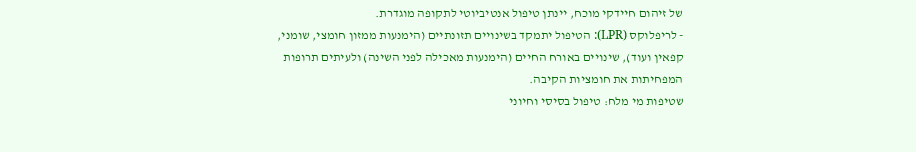של זיהום חיידקי מוכח, יינתן טיפול אנטיביוטי לתקופה מוגדרת.
- לריפלוקס (LPR): הטיפול יתמקד בשינויים תזונתיים (הימנעות ממזון חומצי, שומני, קפאין ועוד), שינויים באורח החיים (הימנעות מאכילה לפני השינה) ולעיתים תרופות המפחיתות את חומציות הקיבה.
שטיפות מי מלח: טיפול בסיסי וחיוני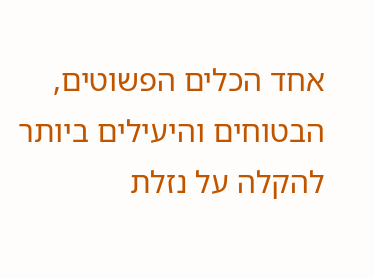אחד הכלים הפשוטים, הבטוחים והיעילים ביותר להקלה על נזלת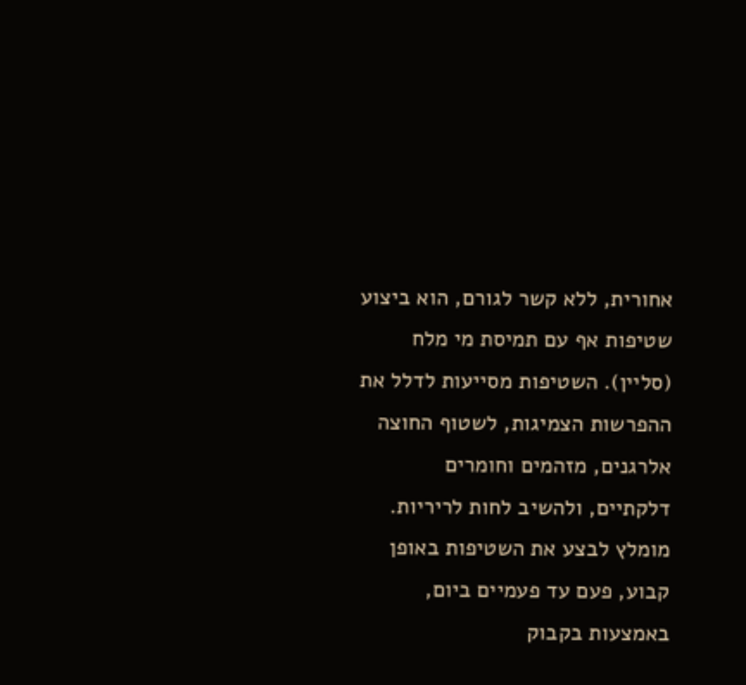אחורית, ללא קשר לגורם, הוא ביצוע שטיפות אף עם תמיסת מי מלח (סליין). השטיפות מסייעות לדלל את ההפרשות הצמיגות, לשטוף החוצה אלרגנים, מזהמים וחומרים דלקתיים, ולהשיב לחות לריריות. מומלץ לבצע את השטיפות באופן קבוע, פעם עד פעמיים ביום, באמצעות בקבוק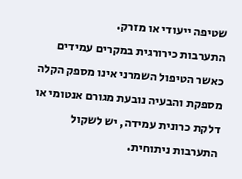שטיפה ייעודי או מזרק.
התערבות כירורגית במקרים עמידים
כאשר הטיפול השמרני אינו מספק הקלה מספקת והבעיה נובעת מגורם אנטומי או דלקת כרונית עמידה, יש לשקול התערבות ניתוחית.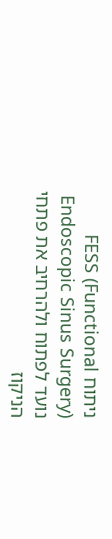ניתוח FESS (Functional Endoscopic Sinus Surgery) נועד לפתוח ולהרחיב את פתחי הניקוז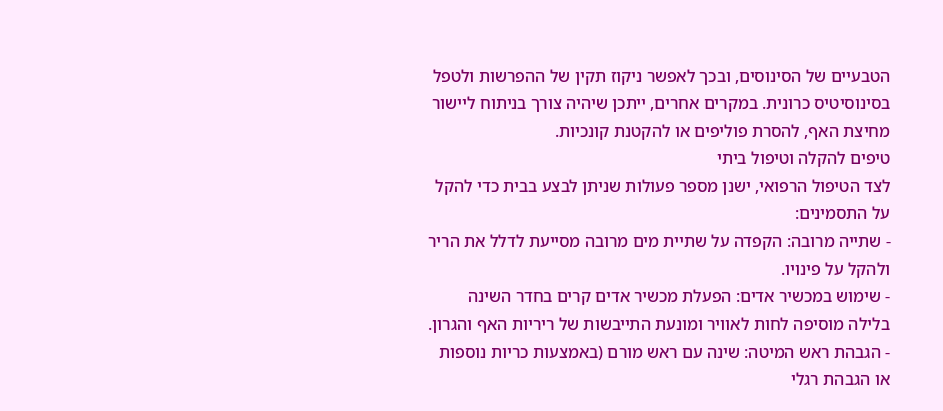הטבעיים של הסינוסים, ובכך לאפשר ניקוז תקין של ההפרשות ולטפל בסינוסיטיס כרונית. במקרים אחרים, ייתכן שיהיה צורך בניתוח ליישור מחיצת האף, להסרת פוליפים או להקטנת קונכיות.
טיפים להקלה וטיפול ביתי
לצד הטיפול הרפואי, ישנן מספר פעולות שניתן לבצע בבית כדי להקל על התסמינים:
- שתייה מרובה: הקפדה על שתיית מים מרובה מסייעת לדלל את הריר ולהקל על פינויו.
- שימוש במכשיר אדים: הפעלת מכשיר אדים קרים בחדר השינה בלילה מוסיפה לחות לאוויר ומונעת התייבשות של ריריות האף והגרון.
- הגבהת ראש המיטה: שינה עם ראש מורם (באמצעות כריות נוספות או הגבהת רגלי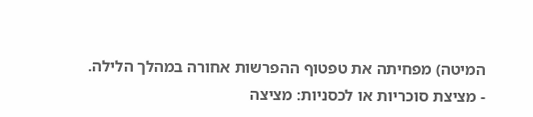המיטה) מפחיתה את טפטוף ההפרשות אחורה במהלך הלילה.
- מציצת סוכריות או לכסניות: מציצה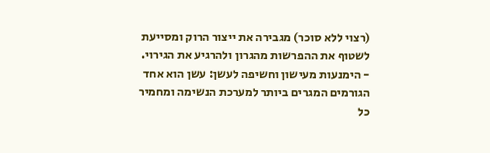(רצוי ללא סוכר) מגבירה את ייצור הרוק ומסייעת לשטוף את ההפרשות מהגרון ולהרגיע את הגירוי.
- הימנעות מעישון וחשיפה לעשן: עשן הוא אחד הגורמים המגרים ביותר למערכת הנשימה ומחמיר כל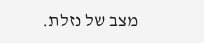מצב של נזלת.